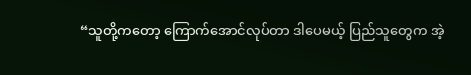“သူတို့ကတော့ ကြောက်အောင်လုပ်တာ ဒါပေမယ့် ပြည်သူတွေက အဲ့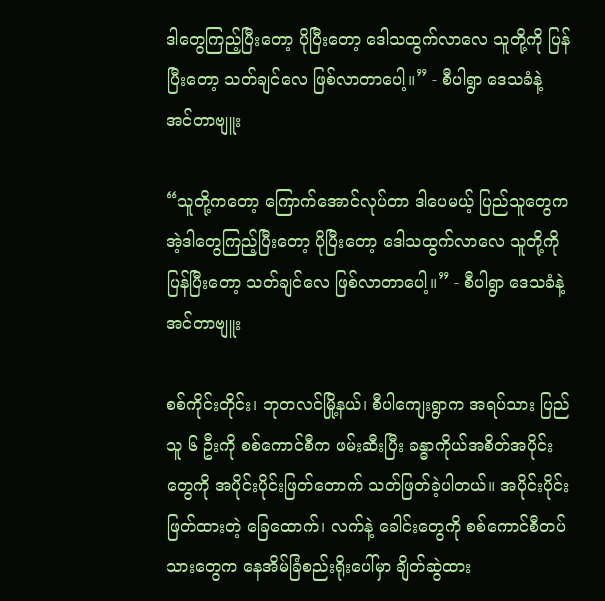ဒါတွေကြည့်ပြီးတော့ ပိုပြီးတော့ ဒေါသထွက်လာလေ သူတို့ကို ပြန်ပြီးတော့ သတ်ချင်လေ ဖြစ်လာတာပေါ့။” - စီပါရွာ ဒေသခံနဲ့ အင်တာဗျူး

“သူတို့ကတော့ ကြောက်အောင်လုပ်တာ ဒါပေမယ့် ပြည်သူတွေက အဲ့ဒါတွေကြည့်ပြီးတော့ ပိုပြီးတော့ ဒေါသထွက်လာလေ သူတို့ကို ပြန်ပြီးတော့ သတ်ချင်လေ ဖြစ်လာတာပေါ့။” - စီပါရွာ ဒေသခံနဲ့ အင်တာဗျူး

စစ်ကိုင်းတိုင်း၊ ဘုတလင်မြို့နယ်၊ စီပါကျေးရွာက အရပ်သား ပြည်သူ ၆ ဦးကို စစ်ကောင်စီက ဖမ်းဆီးပြီး ခန္ဓာကိုယ်အစိတ်အပိုင်းတွေကို အပိုင်းပိုင်းဖြတ်တောက် သတ်ဖြတ်ခဲ့ပါတယ်။ အပိုင်းပိုင်းဖြတ်ထားတဲ့ ခြေထောက်၊ လက်နဲ့ ခေါင်းတွေကို စစ်ကောင်စီတပ်သားတွေက နေအိမ်ခြံစည်းရိုးပေါ်မှာ ချိတ်ဆွဲထား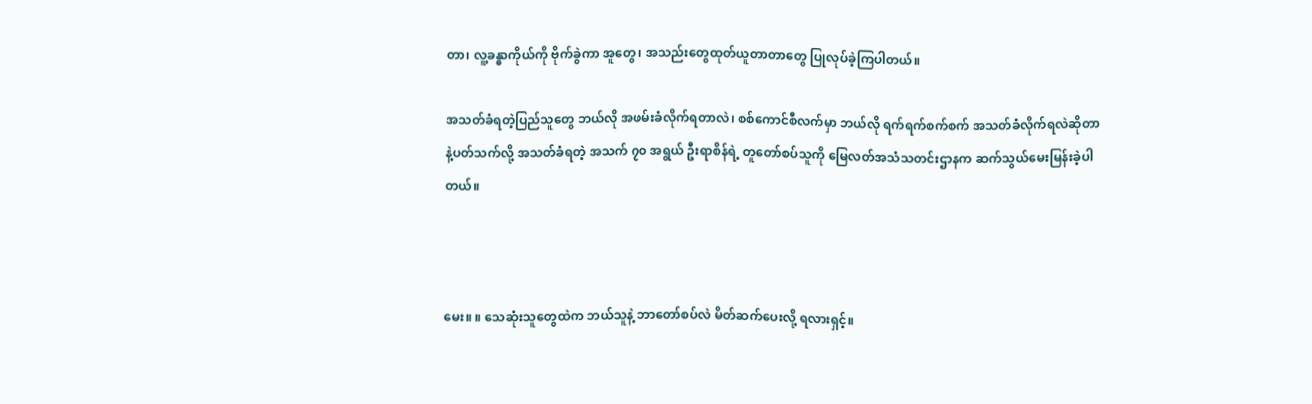တာ၊ လူ့ခန္ဓာကိုယ်ကို ဗိုက်ခွဲကာ အူတွေ၊ အသည်းတွေထုတ်ယူတာတာတွေ ပြုလုပ်ခဲ့ကြပါတယ်။

အသတ်ခံရတဲ့ပြည်သူတွေ ဘယ်လို အဖမ်းခံလိုက်ရတာလဲ၊ စစ်ကောင်စီလက်မှာ ဘယ်လို ရက်ရက်စက်စက် အသတ်ခံလိုက်ရလဲဆိုတာနဲ့ပတ်သက်လို့ အသတ်ခံရတဲ့ အသက် ၇၀ အရွယ် ဦးရာစိန်ရဲ့ တူတော်စပ်သူကို မြေလတ်အသံသတင်းဌာနက ဆက်သွယ်မေးမြန်းခဲ့ပါတယ်။



မေး။ ။ သေဆုံးသူတွေထဲက ဘယ်သူနဲ့ ဘာတော်စပ်လဲ မိတ်ဆက်ပေးလို့ ရလားရှင့်။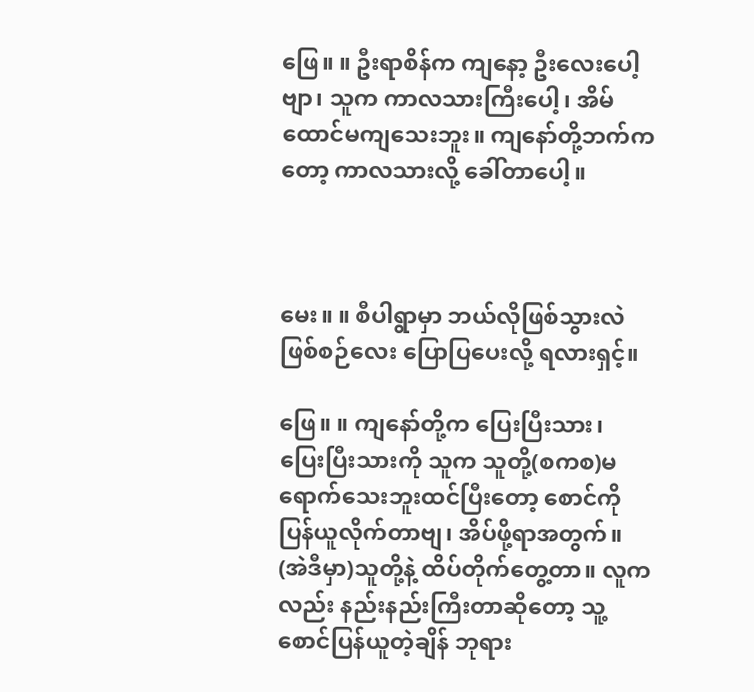ဖြေ။ ။ ဦးရာစိန်က ကျနော့ ဦးလေးပေါ့ဗျာ၊ သူက ကာလသားကြီးပေါ့၊ အိမ်ထောင်မကျသေးဘူး။ ကျနော်တို့ဘက်ကတော့ ကာလသားလို့ ခေါ်တာပေါ့။



မေး။ ။ စီပါရွာမှာ ဘယ်လိုဖြစ်သွားလဲ ဖြစ်စဉ်လေး ပြောပြပေးလို့ ရလားရှင့်။

ဖြေ။ ။ ကျနော်တို့က ပြေးပြီးသား၊ ပြေးပြီးသားကို သူက သူတို့(စကစ)မရောက်သေးဘူးထင်ပြီးတော့ စောင်ကို ပြန်ယူလိုက်တာဗျ၊ အိပ်ဖို့ရာအတွက်။ (အဲဒီမှာ)သူတို့နဲ့ ထိပ်တိုက်တွေ့တာ။ လူကလည်း နည်းနည်းကြီးတာဆိုတော့ သူ့စောင်ပြန်ယူတဲ့ချိန် ဘုရား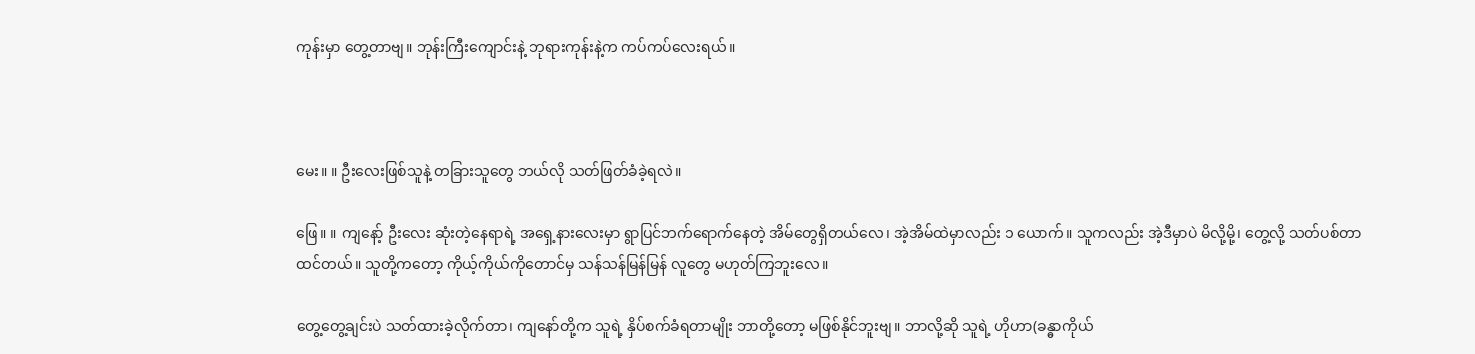ကုန်းမှာ တွေ့တာဗျ။ ဘုန်းကြီးကျောင်းနဲ့ ဘုရားကုန်းနဲ့က ကပ်ကပ်လေးရယ်။



မေး။ ။ ဦးလေးဖြစ်သူနဲ့ တခြားသူတွေ ဘယ်လို သတ်ဖြတ်ခံခဲ့ရလဲ။

ဖြေ။ ။ ကျနော့် ဦးလေး ဆုံးတဲ့နေရာရဲ့ အရှေ့နားလေးမှာ ရွာပြင်ဘက်ရောက်နေတဲ့ အိမ်တွေရှိတယ်လေ၊ အဲ့အိမ်ထဲမှာလည်း ၁ ယောက်။ သူကလည်း အဲ့ဒီမှာပဲ မိလို့မို့၊ တွေ့လို့ သတ်ပစ်တာထင်တယ်။ သူတို့ကတော့ ကိုယ့်ကိုယ်ကိုတောင်မှ သန်သန်မြန်မြန် လူတွေ မဟုတ်ကြဘူးလေ။

တွေ့တွေ့ချင်းပဲ သတ်ထားခဲ့လိုက်တာ၊ ကျနော်တို့က သူရဲ့ နှိပ်စက်ခံရတာမျိုး ဘာတို့တော့ မဖြစ်နိုင်ဘူးဗျ။ ဘာလို့ဆို သူရဲ့ ဟိုဟာ(ခန္ဓာကိုယ်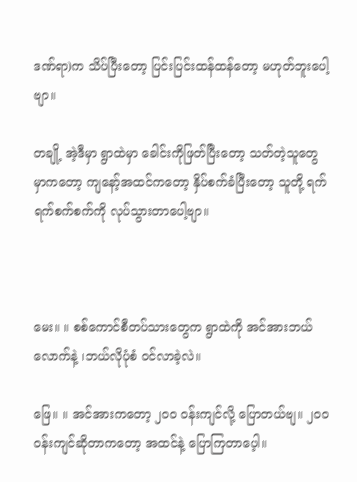ဒဏ်ရာ)က သိပ်ပြီးတော့ ပြင်းပြင်းထန်ထန်တော့ မဟုတ်ဘူးပေါ့ဗျာ။

တချို့ အဲ့ဒီမှာ ရွာထဲမှာ ခေါင်းကိုဖြတ်ပြီးတော့ သတ်တဲ့သူတွေမှာကတော့ ကျနော့်အထင်ကတော့ နှိပ်စက်ခံပြီးတော့ သူတို့ ရက်ရက်စက်စက်ကို လုပ်သွားတာပေါ့ဗျာ။



မေး။ ။ စစ်ကောင်စီတပ်သားတွေက ရွာထဲကို အင်အားဘယ်လောက်နဲ့ ၊ဘယ်လိုပုံစံ ဝင်လာခဲ့လဲ။

ဖြေ။ ။ အင်အားကတော့ ၂၀၀ ဝန်းကျင်လို့ ပြောတယ်ဗျ။ ၂၀၀ ဝန်းကျင်ဆိုတာကတော့ အထင်နဲ့ ပြောကြတာပေ့ါ။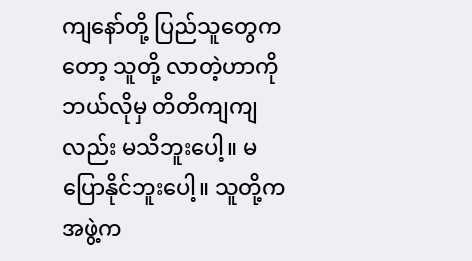ကျနော်တို့ ပြည်သူတွေကတော့ သူတို့ လာတဲ့ဟာကို ဘယ်လိုမှ တိတိကျကျလည်း မသိဘူးပေါ့။ မပြောနိုင်ဘူးပေါ့။ သူတို့က အဖွဲ့က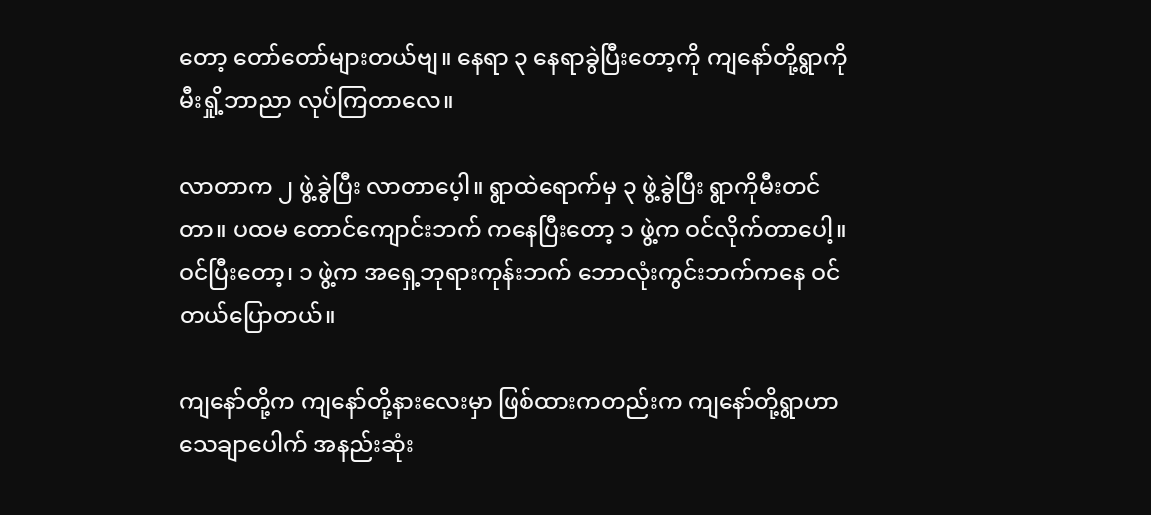တော့ တော်တော်များတယ်ဗျ။ နေရာ ၃ နေရာခွဲပြီးတော့ကို ကျနော်တို့ရွာကို မီးရှို့ဘာညာ လုပ်ကြတာလေ။

လာတာက ၂ ဖွဲ့ခွဲပြီး လာတာပေ့ါ။ ရွာထဲရောက်မှ ၃ ဖွဲ့ခွဲပြီး ရွာကိုမီးတင်တာ။ ပထမ တောင်ကျောင်းဘက် ကနေပြီးတော့ ၁ ဖွဲ့က ဝင်လိုက်တာပေါ့။ ဝင်ပြီးတော့၊ ၁ ဖွဲ့က အရှေ့ဘုရားကုန်းဘက် ဘောလုံးကွင်းဘက်ကနေ ဝင်တယ်ပြောတယ်။

ကျနော်တို့က ကျနော်တို့နားလေးမှာ ဖြစ်ထားကတည်းက ကျနော်တို့ရွာဟာ သေချာပေါက် အနည်းဆုံး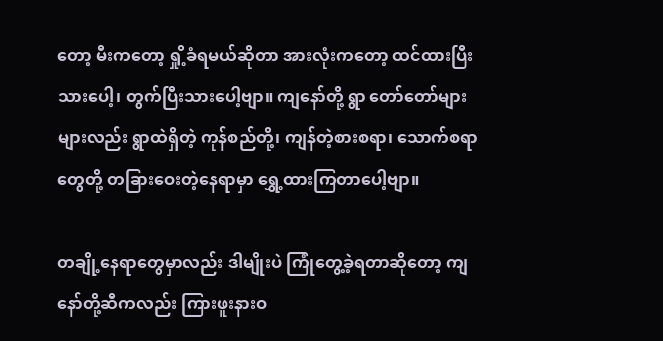တော့ မီးကတော့ ရှို့ခံရမယ်ဆိုတာ အားလုံးကတော့ ထင်ထားပြီးသားပေါ့၊ တွက်ပြီးသားပေါ့ဗျာ။ ကျနော်တို့ ရွာ တော်တော်များများလည်း ရွာထဲရှိတဲ့ ကုန်စည်တို့၊ ကျန်တဲ့စားစရာ၊ သောက်စရာတွေတို့ တခြားဝေးတဲ့နေရာမှာ ရွှေ့ထားကြတာပေါ့ဗျာ။

တချို့နေရာတွေမှာလည်း ဒါမျိုးပဲ ကြုံတွေ့ခဲ့ရတာဆိုတော့ ကျနော်တို့ဆီကလည်း ကြားဖူးနားဝ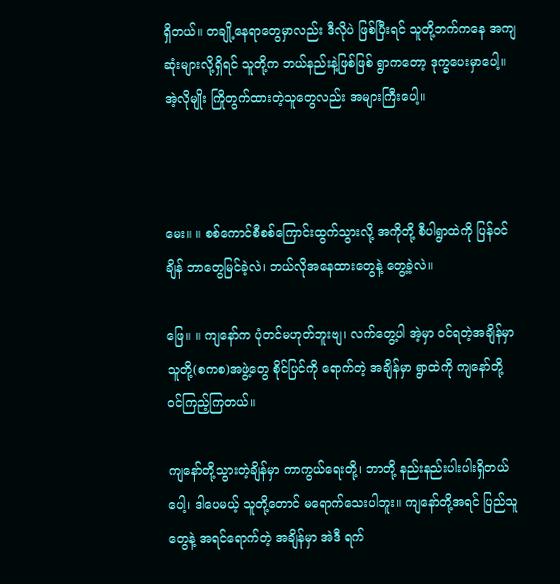ရှိတယ်။ တချို့နေရာတွေမှာလည်း ဒီလိုပဲ ဖြစ်ပြီးရင် သူတို့ဘက်ကနေ အကျဆုံးများလို့ရှိရင် သူတို့က ဘယ်နည်းနဲ့ဖြစ်ဖြစ် ရွာကတော့ ဒုက္ခပေးမှာပေါ့။ အဲ့လိုမျိုး ကြိုတွက်ထားတဲ့သူတွေလည်း အများကြီးပေါ့။



မေး။ ။ စစ်ကောင်စီစစ်ကြောင်းထွက်သွားလို့ အကိုတို့ စီပါရွာထဲကို ပြန်ဝင်ချိန် ဘာတွေမြင်ခဲ့လဲ၊ ဘယ်လိုအနေထားတွေနဲ့ တွေ့ခဲ့လဲ။

ဖြေ။ ။ ကျနော်က ပုံတင်မဟုတ်ဘူးဗျ၊ လက်တွေ့ပါ အဲ့မှာ ဝင်ရတဲ့အချိန်မှာ သူတို့(စကစ)အဖွဲ့တွေ စိုင်ပြင်ကို ရောက်တဲ့ အချိန်မှာ ရွာထဲကို ကျနော်တို့ ဝင်ကြည့်ကြတယ်။

ကျနော်တို့သွားတဲ့ချိန်မှာ ကာကွယ်ရေးတို့၊ ဘာတို့ နည်းနည်းပါးပါးရှိတယ်ပေါ့၊ ဒါပေမယ့် သူတို့တောင် မရောက်သေးပါဘူး။ ကျနော်တို့အရင် ပြည်သူတွေနဲ့ အရင်ရောက်တဲ့ အချိန်မှာ အဲဒီ ရက်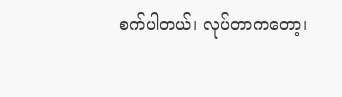စက်ပါတယ်၊ လုပ်တာကတော့၊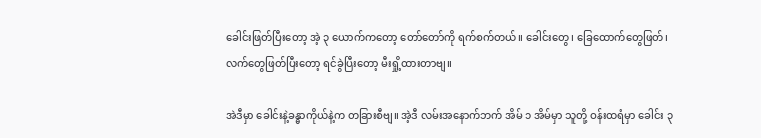ခေါင်းဖြတ်ပြီးတော့ အဲ့ ၃ ယောက်ကတော့ တော်တော်ကို ရက်စက်တယ်။ ခေါင်းတွေ၊ ခြေထောက်တွေဖြတ်၊ လက်တွေဖြတ်ပြီးတော့ ရင်ခွဲပြီးတော့ မီးရှို့ထားတာဗျ။

အဲဒီမှာ ခေါင်းနဲ့ခန္ဓာကိုယ်နဲ့က တခြားစီဗျ။ အဲ့ဒီ လမ်းအနောက်ဘက် အိမ် ၁ အိမ်မှာ သူတို့ ဝန်းထရံမှာ ခေါင်း ၃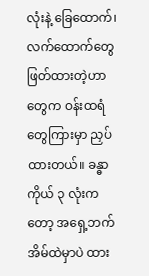လုံးနဲ့ ခြေထောက်၊ လက်ထောက်တွေ ဖြတ်ထားတဲ့ဟာတွေက ဝန်းထရံတွေကြားမှာ ညှပ်ထားတယ်။ ခန္ဓာကိုယ် ၃ လုံးကတော့ အရှေ့ဘက် အိမ်ထဲမှာပဲ ထား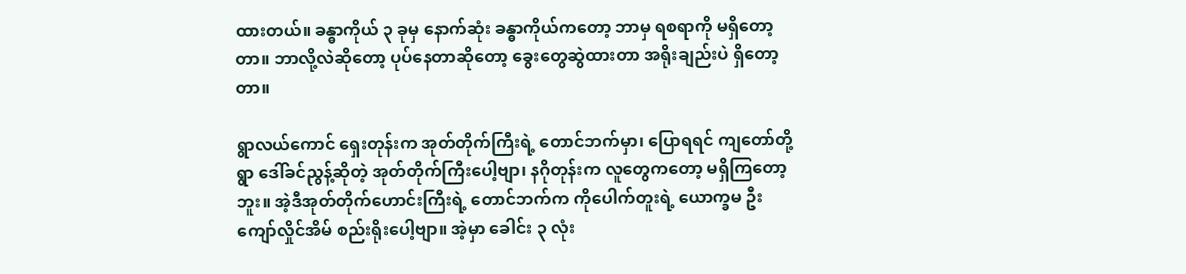ထားတယ်။ ခန္ဓာကိုယ် ၃ ခုမှ နောက်ဆုံး ခန္ဓာကိုယ်ကတော့ ဘာမှ ရစရာကို မရှိတော့တာ။ ဘာလို့လဲဆိုတော့ ပုပ်နေတာဆိုတော့ ခွေးတွေဆွဲထားတာ အရိုးချည်းပဲ ရှိတော့တာ။

ရွာလယ်ကောင် ရှေးတုန်းက အုတ်တိုက်ကြီးရဲ့ တောင်ဘက်မှာ၊ ပြောရရင် ကျတော်တို့ရွာ ဒေါ်ခင်ညွန့်ဆိုတဲ့ အုတ်တိုက်ကြီးပေါ့ဗျာ၊ နဂိုတုန်းက လူတွေကတော့ မရှိကြတော့ဘူး။ အဲ့ဒီအုတ်တိုက်ဟောင်းကြီးရဲ့ တောင်ဘက်က ကိုပေါက်တူးရဲ့ ယောက္ခမ ဦးကျော်လှိုင်အိမ် စည်းရိုးပေါ့ဗျာ။ အဲ့မှာ ခေါင်း ၃ လုံး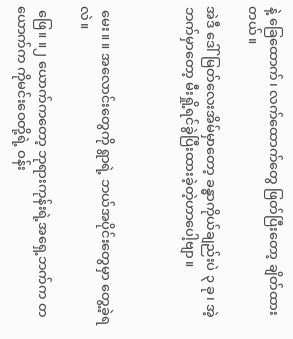နဲ့ ခြေထောက်၊ လက်ထောက်တွေ ဖြတ်ပြီးတော့ ချိတ်ထားတယ်။

အဲဒီ ဒေါ်မြတ်လေးအိမ်မှာတော့ ခန္ဓာကိုယ်ချည်းပဲ ၃ ခု၊ အဲ့ဘက်မှာတော့ မီးရှို့ရင်ခွဲပြီးထားခဲ့တဲ့ဟာပေါ့ဗျာ။



 မေး။ ။ အလောင်းတွေကို ရွာရဲ့ ဘယ်အပိုင်းတွေမှာ တွေ့ခဲ့ရလဲ။

 ဖြေ။ ။၂ ယောက်ကတော့ ဘုရားကုန်းရဲ့အရှေ့ဘက်က တယောက်က ကိုမင်းဝေတို့ရဲ့ ဝန်း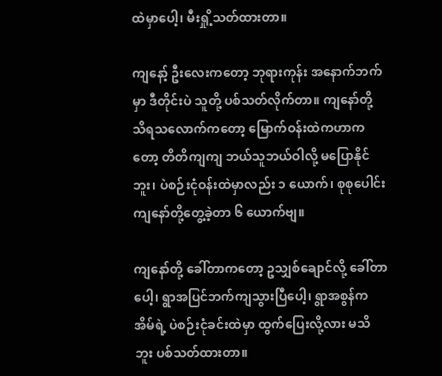ထဲမှာပေါ့၊ မီးရှို့သတ်ထားတာ။

ကျနော့် ဦးလေးကတော့ ဘုရားကုန်း အနောက်ဘက်မှာ ဒီတိုင်းပဲ သူတို့ ပစ်သတ်လိုက်တာ။ ကျနော်တို့ သိရသလောက်ကတော့ မြောက်ဝန်းထဲကဟာကတော့ တိတိကျကျ ဘယ်သူဘယ်ဝါလို့ မပြောနိုင်ဘူး၊ ပဲစဉ်းငုံဝန်းထဲမှာလည်း ၁ ယောက်၊ စုစုပေါင်း ကျနော်တို့တွေ့ခဲ့တာ ၆ ယောက်ဗျ။

ကျနော်တို့ ခေါ်တာကတော့ ဥသျှစ်ချောင်လို့ ခေါ်တာပေါ့၊ ရွာအပြင်ဘက်ကျသွားပြီပေါ့၊ ရွာအစွန်က အိမ်ရဲ့ ပဲစဉ်းငုံခင်းထဲမှာ ထွက်ပြေးလို့လား မသိဘူး ပစ်သတ်ထားတာ။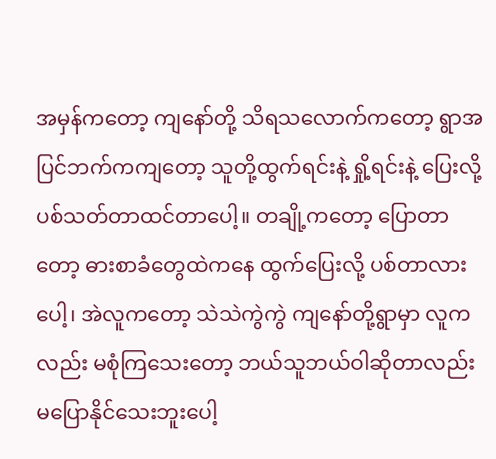အမှန်ကတော့ ကျနော်တို့ သိရသလောက်ကတော့ ရွာအပြင်ဘက်ကကျတော့ သူတို့ထွက်ရင်းနဲ့ ရှို့ရင်းနဲ့ ပြေးလို့ ပစ်သတ်တာထင်တာပေါ့။ တချို့ကတော့ ပြောတာတော့ ဓားစာခံတွေထဲကနေ ထွက်ပြေးလို့ ပစ်တာလားပေါ့၊ အဲလူကတော့ သဲသဲကွဲကွဲ ကျနော်တို့ရွာမှာ လူကလည်း မစုံကြသေးတော့ ဘယ်သူဘယ်ဝါဆိုတာလည်း  မပြောနိုင်သေးဘူးပေါ့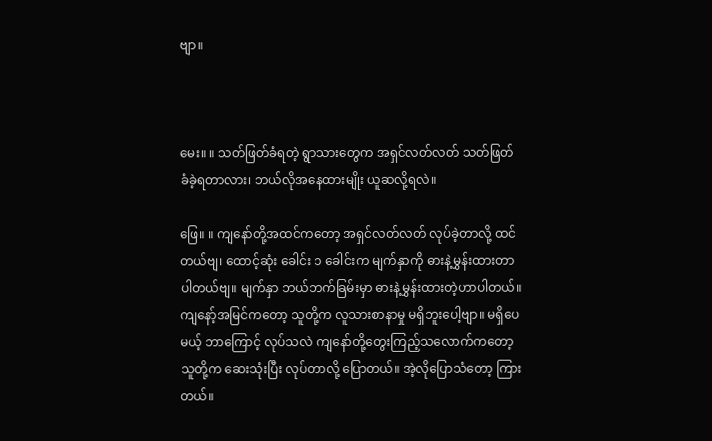ဗျာ။



မေး။ ။ သတ်ဖြတ်ခံရတဲ့ ရွာသားတွေက အရှင်လတ်လတ် သတ်ဖြတ်ခံခဲ့ရတာလား၊ ဘယ်လိုအနေထားမျိုး ယူဆလို့ရလဲ။

ဖြေ။ ။ ကျနော်တို့အထင်ကတော့ အရှင်လတ်လတ် လုပ်ခဲ့တာလို့ ထင်တယ်ဗျ၊ ထောင့်ဆုံး ခေါင်း‌ ၁ ခေါင်းက မျက်နှာကို ဓားနဲ့မွှန်းထားတာ ပါတယ်ဗျ။ မျက်နှာ ဘယ်ဘက်ခြမ်းမှာ ဓားနဲ့မွှန်းထားတဲ့ဟာပါတယ်။ ကျနော့်အမြင်ကတော့ သူတို့က လူသားစာနာမှု မရှိဘူးပေါ့ဗျာ။ မရှိပေမယ့် ဘာကြောင့် လုပ်သလဲ ကျနော်တို့တွေးကြည့်သလောက်ကတော့ သူတို့က ဆေးသုံးပြီး လုပ်တာလို့ ပြောတယ်။ အဲ့လိုပြောသံတော့ ကြားတယ်။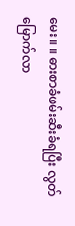မေး။ ။ ဓားစာခံဖမ်းဆီးခံရပြီး လွတ်မြောက်လာ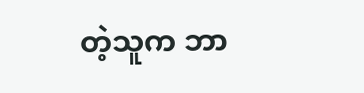တဲ့သူက ဘာ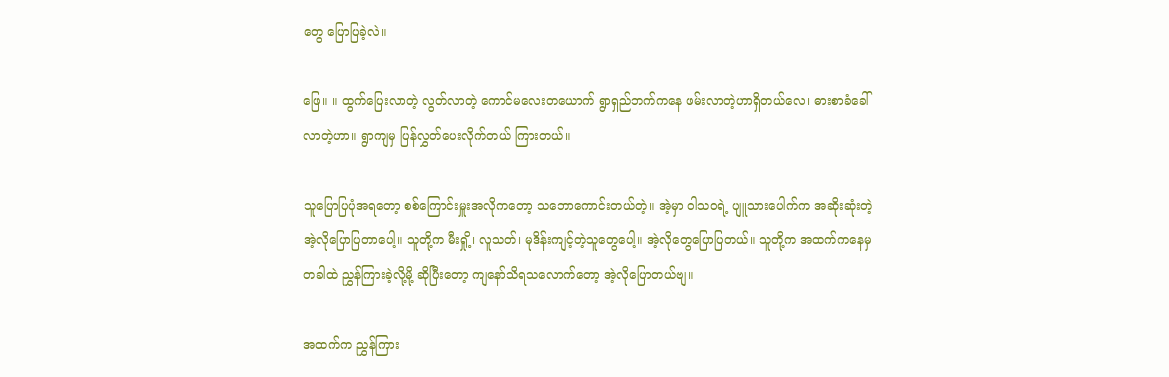တွေ ပြောပြခဲ့လဲ။

ဖြေ။ ။ ထွက်ပြေးလာတဲ့ လွတ်လာတဲ့ ကောင်မလေးတယောက် ရွာရှည်ဘက်ကနေ ဖမ်းလာတဲ့ဟာရှိတယ်လေ၊ ဓားစာခံခေါ်လာတဲ့ဟာ။ ရွာကျမှ ပြန်လွှတ်ပေးလိုက်တယ် ကြားတယ်။

သူပြောပြပုံအရတော့ စစ်ကြောင်းမှူးအလိုကတော့ သဘောကောင်းတယ်တဲ့။ အဲ့မှာ ဝါသဝရဲ့ ပျူသားပေါက်က အဆိုးဆုံးတဲ့ အဲ့လိုပြောပြတာပေါ့။ သူတို့က မီးရှို့၊ လူသတ်၊ မုဒိန်းကျင့်တဲ့သူတွေပေါ့။ အဲ့လိုတွေပြောပြတယ်။ သူတို့က အထက်ကနေမှ တခါထဲ ညွှန်ကြားခဲ့လို့မို့ ဆိုပြီးတော့ ကျနော်သိရသလောက်တော့ အဲ့လိုပြောတယ်ဗျ။

အထက်က ညွှန်ကြား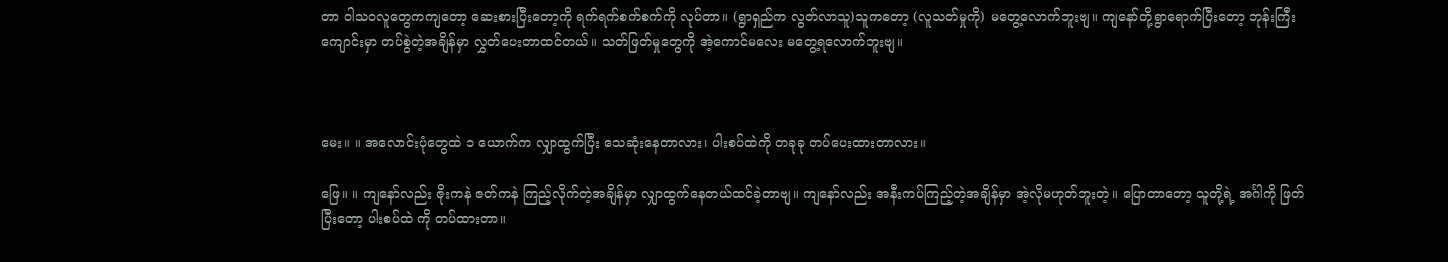တာ ဝါသဝလူတွေကကျတော့ ဆေးစားပြီးတော့ကို ရက်ရက်စက်စက်ကို လုပ်တာ။ (ရွာရှည်က လွတ်လာသူ)သူကတော့ (လူသတ်မှုကို) မတွေ့လောက်ဘူးဗျ။ ကျနော်တို့ရွာရောက်ပြီးတော့ ဘုန်းကြီးကျောင်းမှာ တပ်စွဲတဲ့အချိန်မှာ လွှတ်ပေးတာထင်တယ်။ သတ်ဖြတ်မှုတွေကို အဲ့ကောင်မလေး မတွေ့ရလောက်ဘူးဗျ။



မေး။ ။ အလောင်းပုံတွေထဲ ၁ ယောက်က လျှာထွက်ပြီး သေဆုံးနေတာလား၊ ပါးစပ်ထဲကို တခုခု တပ်ပေးထားတာလား။

ဖြေ။ ။ ကျနော်လည်း ဇိုးကနဲ ဇတ်ကနဲ ကြည့်လိုက်တဲ့အချိန်မှာ လျှာထွက်နေတယ်ထင်ခဲ့တာဗျ။ ကျနော်လည်း အနီးကပ်ကြည့်တဲ့အချိန်မှာ အဲ့လိုမဟုတ်ဘူးတဲ့။ ပြောတာတော့ သူတို့ရဲ့ အင်္ဂါကို ဖြတ်ပြီးတော့ ပါးစပ်ထဲ ကို တပ်ထားတာ။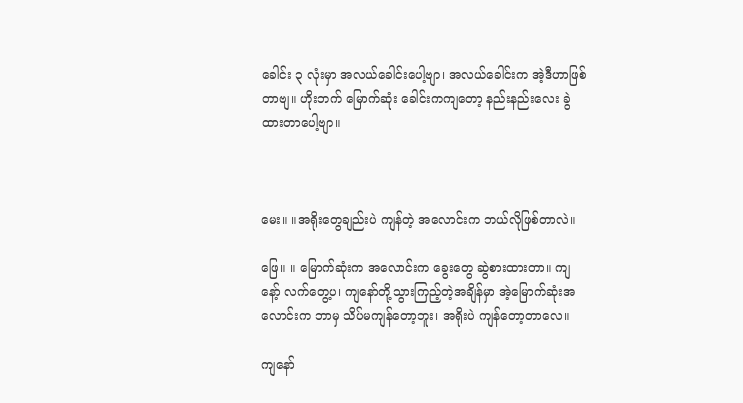ခေါင်း ၃ လုံးမှာ အလယ်ခေါင်းပေါ့ဗျာ၊ အလယ်ခေါင်းက အဲ့ဒီဟာဖြစ်တာဗျ။ ဟိုးဘက် မြောက်ဆုံး ခေါင်းကကျတော့ နည်းနည်းလေး ခွဲထားတာပေါ့ဗျာ။



မေး။ ။အရိုးတွေချည်းပဲ ကျန်တဲ့ အလောင်းက ဘယ်လိုဖြစ်တာလဲ။

ဖြေ။ ။ မြောက်ဆုံးက အလောင်းက ခွေးတွေ ဆွဲစားထားတာ။ ကျနော့် လက်တွေ့ပ၊ ကျနော်တို့သွားကြည့်တဲ့အချိန်မှာ အဲ့မြောက်ဆုံးအလောင်းက ဘာမှ သိပ်မကျန်တော့ဘူး၊ အရိုးပဲ ကျ‌န်တော့တာလေ။

ကျနော်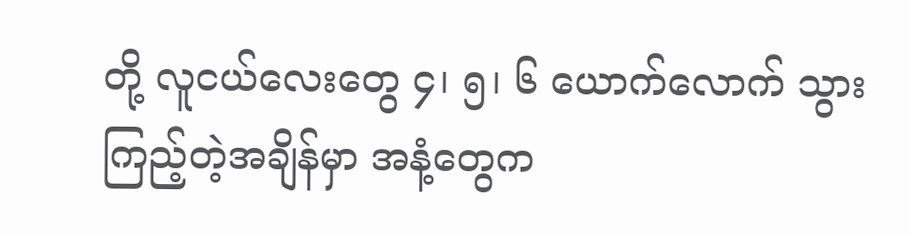တို့ လူငယ်လေးတွေ ၄၊ ၅၊ ၆ ယောက်လောက် သွားကြည့်တဲ့အချိန်မှာ အနံ့တွေက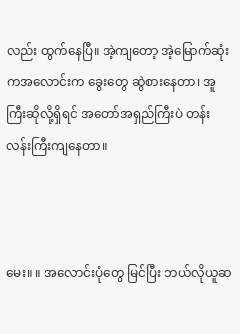လည်း ထွက်နေပြီ။ အဲ့ကျတော့ အဲ့မြောက်ဆုံးကအလောင်းက ခွေးတွေ ဆွဲစားနေတာ၊ အူကြီးဆိုလို့ရှိရင် အတော်အရှည်ကြီးပဲ တန်းလန်းကြီးကျနေတာ။



မေး။ ။ အလောင်းပုံတွေ မြင်ပြီး ဘယ်လိုယူဆ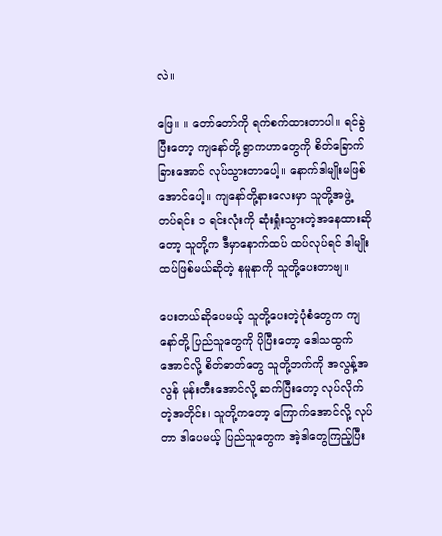လဲ။

ဖြေ။ ။ တော်တော်ကို ရက်စက်ထားတာပါ။ ရင်ခွဲပြီးတော့ ကျနော်တို့ ရွာကဟာ‌တွေကို စိတ်ခြောက်ခြားအောင် လုပ်သွားတာပေါ့။ နောက်ဒါမျိုးမဖြစ်အောင်ပေါ့။ ကျနော်တို့နားလေးမှာ သူတို့အဖွဲ့ တပ်ရင်း ၁ ရင်းလုံးကို ဆုံးရှုံးသွားတဲ့အနေထားဆိုတော့ သူတို့က ဒီမှာနောက်ထပ် ထပ်လုပ်ရင် ဒါမျိုးထပ်ဖြစ်မယ်ဆိုတဲ့ နမူနာကို သူတို့ပေးတာဗျ။

ပေးတယ်ဆိုပေမယ့် သူတို့ပေးတဲ့ပုံစံတွေက ကျနော်တို့ ပြည်သူတွေကို ပိုပြီးတော့ ဒေါသထွက်အောင်လို့ စိတ်ဓာတ်တွေ သူတို့ဘက်ကို အလွန့်အလွန် မုန်းတီးအောင်လို့ ဆက်ပြီးတော့ လုပ်လိုက်တဲ့အတိုင်း၊ သူတို့ကတော့ ကြောက်အောင်လို့ လုပ်တာ ဒါပေမယ့် ပြည်သူတွေက အဲ့ဒါတွေကြည့်ပြီး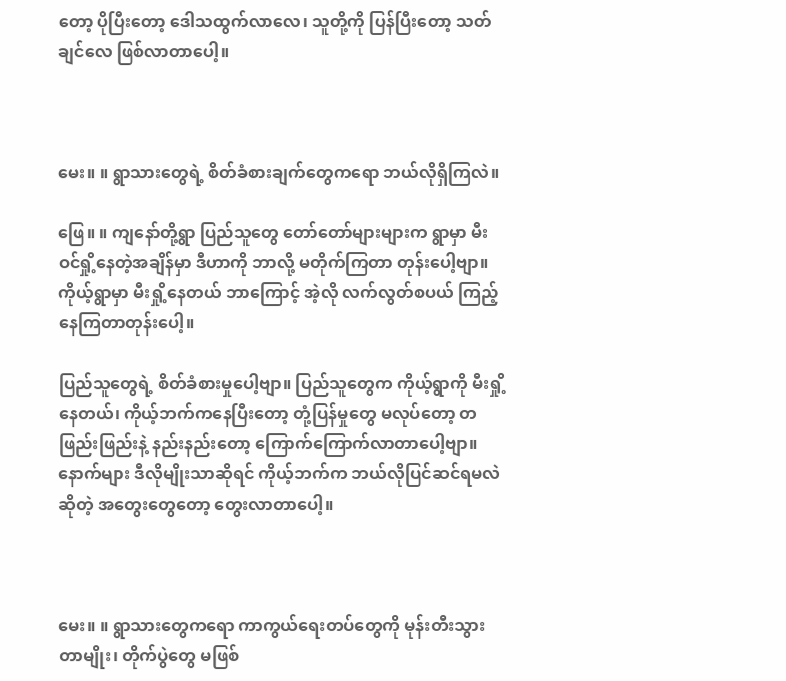တော့ ပိုပြီးတော့ ဒေါသထွက်လာလေ၊ သူတို့ကို ပြန်ပြီးတော့ သတ်ချင်လေ ဖြစ်လာတာပေါ့။



မေး။ ။ ရွာသားတွေရဲ့ စိတ်ခံစားချက်‌တွေကရော ဘယ်လိုရှိကြလဲ။

ဖြေ။ ။ ကျနော်တို့ရွာ ပြည်သူတွေ တော်တော်များများက ရွာမှာ မီးဝင်ရှို့နေတဲ့အချိန်မှာ ဒီဟာကို ဘာလို့ မတိုက်ကြတာ တုန်းပေါ့ဗျာ။ ကိုယ့်ရွာမှာ မီးရှို့နေတယ် ဘာကြောင့် အဲ့လို လက်လွတ်စပယ် ကြည့်နေကြတာတုန်းပေါ့။

ပြည်သူတွေရဲ့ စိတ်ခံစားမှုပေါ့ဗျာ။ ပြည်သူတွေက ကိုယ့်ရွာကို မီးရှို့နေတယ်၊ ကိုယ့်ဘက်ကနေပြီးတော့ တုံ့ပြန်မှုတွေ မလုပ်တော့ တဖြည်းဖြည်းနဲ့ နည်းနည်းတော့ ကြောက်ကြောက်လာတာပေါ့ဗျာ။ နောက်များ ဒီလိုမျိုးသာဆိုရင် ကိုယ့်ဘက်က ဘယ်လိုပြင်ဆင်ရမလဲဆိုတဲ့ အတွေးတွေတော့ တွေးလာတာပေါ့။



မေး။ ။ ရွာသားတွေကရော ကာကွယ်ရေးတပ်တွေကို မုန်းတီးသွားတာမျိုး၊ တိုက်ပွဲတွေ မဖြစ်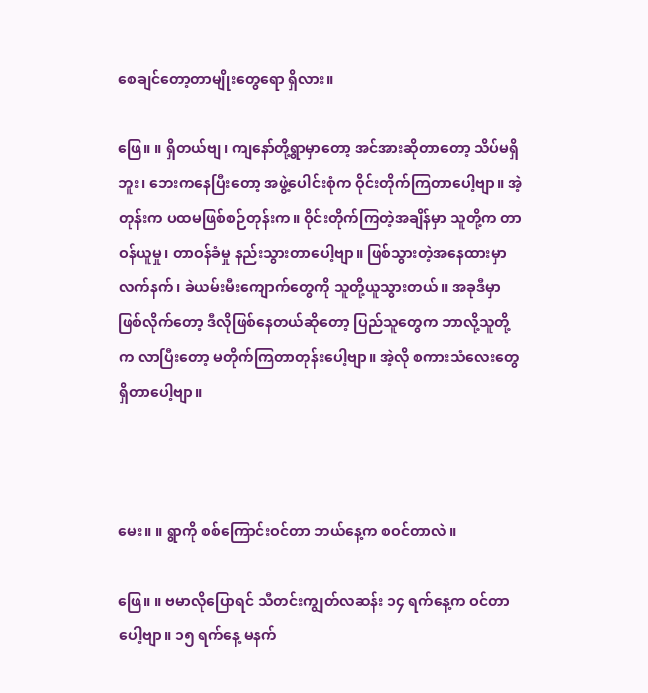စေချင်တော့တာမျိုးတွေရော ရှိလား။

ဖြေ။ ။ ရှိတယ်ဗျ၊ ကျနော်တို့ရွာမှာတော့ အင်အားဆိုတာတော့ သိပ်မရှိဘူး၊ ဘေးကနေပြီးတော့ အဖွဲ့ပေါင်းစုံက ဝိုင်းတိုက်ကြတာပေါ့ဗျာ။ အဲ့တုန်းက ပထမဖြစ်စဉ်တုန်းက။ ဝိုင်းတိုက်ကြတဲ့အချိန်မှာ သူတို့က တာဝန်ယူမှု၊ တာဝန်ခံမှု နည်းသွားတာပေါ့ဗျာ။ ဖြစ်သွားတဲ့အနေထားမှာ လက်နက်၊ ခဲယမ်းမီးကျောက်တွေကို သူတို့ယူသွားတယ်။ အခုဒီမှာ ဖြစ်လိုက်တော့ ဒီလိုဖြစ်နေတယ်ဆိုတော့ ပြည်သူတွေက ဘာလို့သူတို့က လာပြီးတော့ မတိုက်ကြတာတုန်းပေါ့ဗျာ။ အဲ့လို စကားသံလေးတွေ ရှိတာပေါ့ဗျာ။



မေး။ ။ ရွာကို စစ်ကြောင်းဝင်တာ ဘယ်နေ့က စဝင်တာလဲ။

ဖြေ။ ။ ဗမာလိုပြောရင် သီတင်းကျွတ်လဆန်း ၁၄ ရက်နေ့က ဝင်တာပေါ့ဗျာ။ ၁၅ ရက်နေ့ မနက်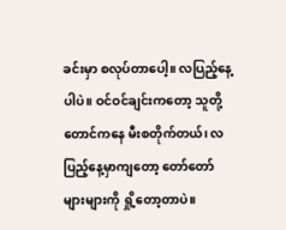ခင်းမှာ စလုပ်တာပေါ့။ လပြည့်နေ့ပါပဲ။ ဝင်ဝင်ချင်းကတော့ သူတို့ တောင်ကနေ မီးစတိုက်တယ်၊ လပြည့်နေ့မှာကျတော့ တော်တော်များများကို ရှို့တော့တာပဲ။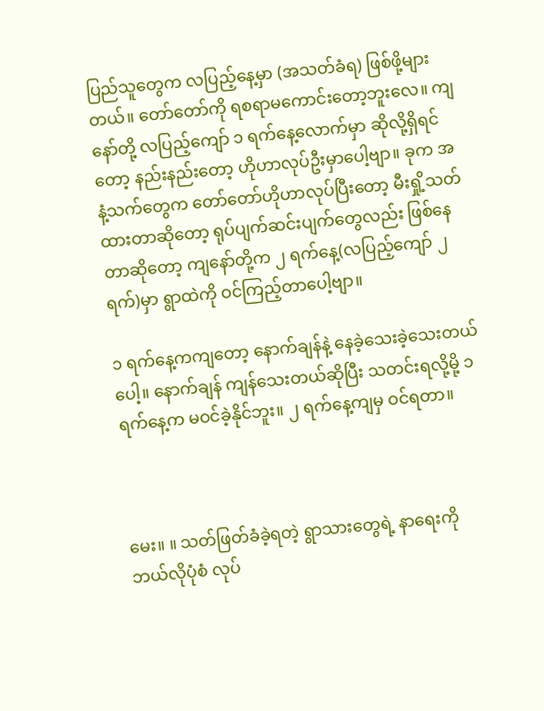ပြည်သူတွေက လပြည့်နေ့မှာ (အသတ်ခံရ) ဖြစ်ဖို့များတယ်။ တော်တော်ကို ရစရာမကောင်းတော့ဘူးလေ။ ကျနော်တို့ လပြည့်ကျော် ၁ ရက်နေ့လောက်မှာ ဆိုလို့ရှိရင်တော့ နည်းနည်းတော့ ဟိုဟာလုပ်ဦးမှာပေါ့ဗျာ။ ခုက အနံ့သက်တွေက တော်တော်ဟိုဟာလုပ်ပြီးတော့ မီးရှို့သတ်ထားတာဆိုတော့ ရုပ်ပျက်ဆင်းပျက်တွေလည်း ဖြစ်နေတာဆိုတော့ ကျနော်တို့က ၂ ရက်နေ့(လပြည့်ကျော် ၂ ရက်)မှာ ရွာထဲကို ဝင်ကြည့်တာပေါ့ဗျာ။

၁ ရက်နေ့ကကျတော့ နောက်ချန်နဲ့ နေခဲ့သေးခဲ့သေးတယ်ပေါ့။ နောက်ချန် ကျန်သေးတယ်ဆိုပြီး သတင်းရလို့မို့ ၁ ရက်နေ့က မဝင်ခဲ့နိုင်ဘူး။ ၂ ရက်နေ့ကျမှ ဝင်ရတာ။



မေး။ ။ သတ်ဖြတ်ခံခဲ့ရတဲ့ ရွာသားတွေရဲ့ နာရေးကို ဘယ်လိုပုံစံ လုပ်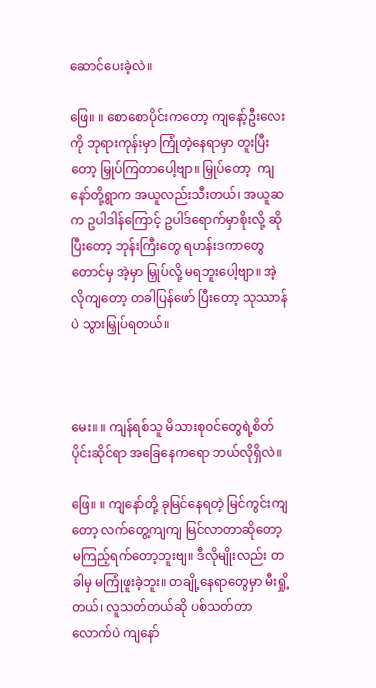ဆောင်ပေးခဲ့လဲ။

ဖြေ။ ။ စောစောပိုင်းကတော့ ကျနော့်ဦးလေးကို ဘုရားကုန်းမှာ ကြုံတဲ့နေရာမှာ တူးပြီးတော့ မြှုပ်ကြတာပေါ့ဗျာ။ မြှုပ်တော့  ကျနော်တို့ရွာက အယူလည်းသီးတယ်၊ အယူဆက ဥပါဒါန်ကြောင့် ဥပါဒ်ရောက်မှာစိုးလို့ ဆိုပြီးတော့ ဘုန်းကြီးတွေ ရဟန်းဒကာတွေတောင်မှ အဲ့မှာ မြှုပ်လို့ မရဘူးပေါ့ဗျာ။ အဲ့လိုကျတော့ တခါပြန်ဖော် ပြီးတော့ သုဿာန်ပဲ သွားမြှုပ်ရတယ်။



မေး။ ။ ကျန်ရစ်သူ မိသားစုဝင်တွေရဲ့စိတ်ပိုင်းဆိုင်ရာ အခြေနေကရော ဘယ်လိုရှိလဲ။

ဖြေ။ ။ ကျနော်တို့ ခုမြင်နေရတဲ့ မြင်ကွင်းကျတော့ လက်တွေ့ကျကျ မြင်လာတာဆိုတော့ မကြည့်ရက်တော့ဘူးဗျ။ ဒီလိုမျိုးလည်း တခါမှ မကြုံဖူးခဲ့ဘူး။ တချို့နေရာတွေမှာ မီးရှို့တယ်၊ လူသတ်တယ်ဆို ပစ်သတ်တာလောက်ပဲ ကျနော်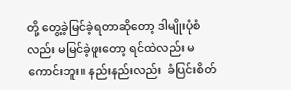တို့ တွေ့ခဲ့မြင်ခဲ့ရတာဆိုတော့ ဒါမျိုးပုံစံလည်း မမြင်ခဲ့ဖူးတော့ ရင်ထဲလည်း မကောင်းဘူး။ နည်းနည်းလည်း  ခံပြင်းစိတ်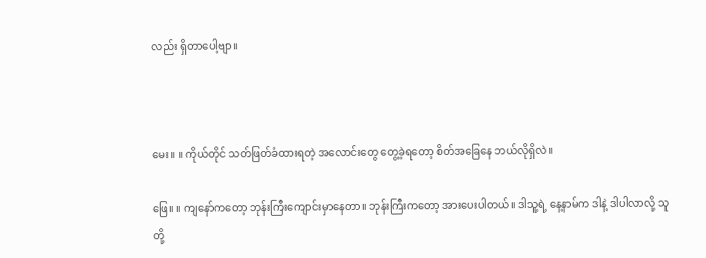လည်း ရှိတာပေါ့ဗျာ။



မေး။ ။ ကိုယ်တိုင် သတ်ဖြတ်ခံထားရတဲ့ အလောင်းတွေ တွေ့ခဲ့ရတော့ စိတ်အခြေနေ ဘယ်လိုရှိလဲ။

ဖြေ။ ။ ကျနော်ကတော့ ဘုန်းကြီးကျောင်းမှာနေတာ။ ဘုန်းကြီးကတော့ အားပေးပါတယ်။ ဒါသူ့ရဲ့ နေ့နာမ်က ဒါနဲ့ ဒါပါလာလို့ သူတို့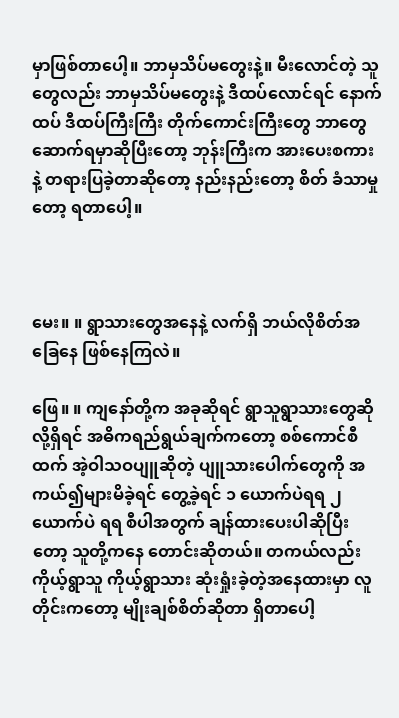မှာဖြစ်တာပေါ့။ ဘာမှသိပ်မတွေးနဲ့။ မီးလောင်တဲ့ သူတွေလည်း ဘာမှသိပ်မတွေးနဲ့ ဒီထပ်လောင်ရင် နောက်ထပ် ဒီထပ်ကြီးကြီး တိုက်ကောင်းကြီးတွေ ဘာတွေ ဆောက်ရမှာဆိုပြီးတော့ ဘုန်းကြီးက အားပေးစကားနဲ့ တရားပြခဲ့တာဆိုတော့ နည်းနည်းတော့ စိတ် ခံသာမှုတော့ ရတာပေါ့။



မေး။ ။ ရွာသားတွေအနေနဲ့ လက်ရှိ ဘယ်လိုစိတ်အခြေနေ ဖြစ်နေကြလဲ။

ဖြေ။ ။ ကျနော်တို့က အခုဆိုရင် ရွာသူရွာသားတွေဆိုလို့ရှိရင် အဓိကရည်ရွယ်ချက်ကတော့ စစ်ကောင်စီထက် အဲ့ဝါသဝပျူဆိုတဲ့ ပျူသားပေါက်တွေကို အကယ်၍များမိခဲ့ရင် တွေ့ခဲ့ရင် ၁ ယောက်ပဲရရ ၂ ယောက်ပဲ ရရ စီပါအတွက် ချန်ထားပေးပါဆိုပြီးတော့ သူတို့ကနေ တောင်းဆိုတယ်။ တကယ်လည်း ကိုယ့်ရွာသူ ကိုယ့်ရွာသား ဆုံးရှုံးခဲ့တဲ့အနေထားမှာ လူတိုင်းကတော့ မျိုးချစ်စိတ်ဆိုတာ ရှိတာပေါ့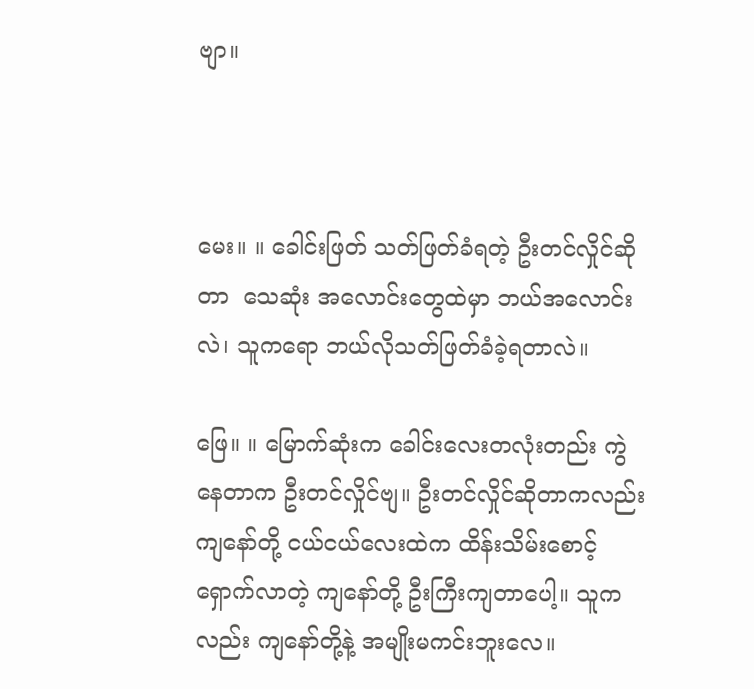ဗျာ။



မေး။ ။ ခေါင်းဖြတ် သတ်ဖြတ်ခံရတဲ့ ဦးတင်လှိုင်ဆိုတာ  သေဆုံး အလောင်းတွေထဲမှာ ဘယ်အလောင်းလဲ၊ သူကရော ဘယ်လိုသတ်ဖြတ်ခံခဲ့ရတာလဲ။

ဖြေ။ ။ မြောက်ဆုံးက ခေါင်းလေးတလုံးတည်း ကွဲနေတာက ဦးတင်လှိုင်ဗျ။ ဦးတင်လှိုင်ဆိုတာကလည်း ကျနော်တို့ ငယ်ငယ်လေးထဲက ထိန်းသိမ်းစောင့်ရှောက်လာတဲ့ ကျနော်တို့ ဦးကြီးကျတာပေါ့။ သူကလည်း ကျနော်တို့နဲ့ အမျိုးမကင်းဘူးလေ။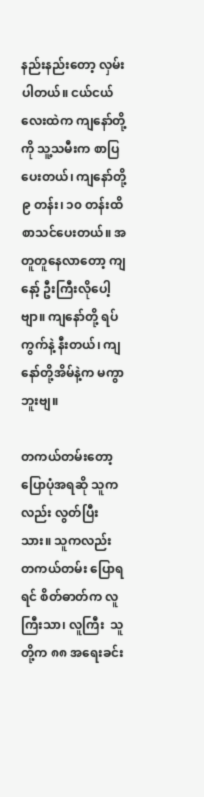နည်းနည်းတော့ လှမ်းပါတယ်။ ငယ်ငယ်လေးထဲက ကျနော်တို့ကို သူ့သမီးက စာပြပေးတယ်၊ ကျနော်တို့ ၉ တန်း၊ ၁၀ တန်းထိ စာသင်ပေးတယ်။ အတူတူနေလာတော့ ကျနော့် ဦးကြီးလိုပေါ့ဗျာ။ ကျနော်တို့ ရပ်ကွက်နဲ့ နီးတယ်၊ ကျနော်တို့အိမ်နဲ့က မကွာဘူးဗျ။

တကယ်တမ်းတော့ ပြောပုံအရဆို သူကလည်း လွတ်ပြီးသား။ သူကလည်း တကယ်တမ်း ပြောရရင် စိတ်ဓာတ်က လူကြီးသာ၊ လူကြီး  သူတို့က ၈၈ အရေးခင်း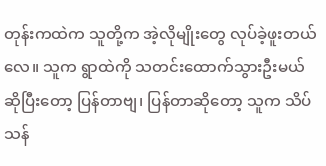တုန်းကထဲက သူတို့က အဲ့လိုမျိုးတွေ လုပ်ခဲ့ဖူးတယ်လေ။ သူက ရွာထဲကို သတင်းထောက်သွားဦးမယ်ဆိုပြီးတော့ ပြန်တာဗျ၊ ပြန်တာဆိုတော့ သူက သိပ်သန်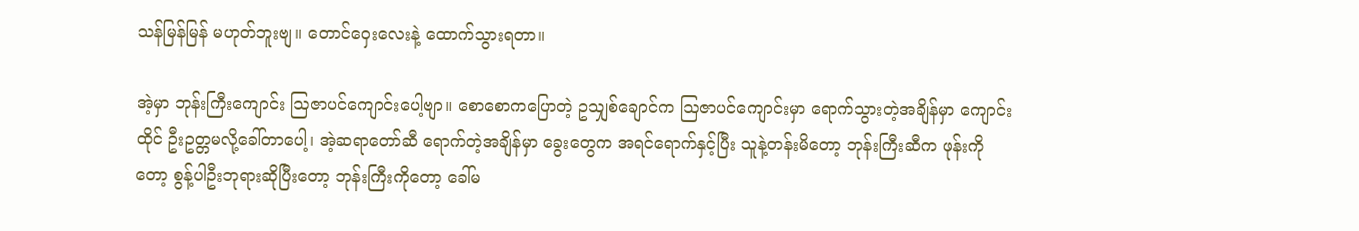သန်မြန်မြန် မဟုတ်ဘူးဗျ။ တောင်ဝှေးလေးနဲ့ ထောက်သွားရတာ။

အဲ့မှာ ဘုန်းကြီးကျောင်း ဩဇာပင်ကျောင်းပေါ့ဗျာ။ စောစောကပြောတဲ့ ဥသျှစ်ချောင်က ဩဇာပင်ကျောင်းမှာ ရောက်သွားတဲ့အချိန်မှာ ‌ကျောင်းထိုင် ဦးဥတ္တမလို့ခေါ်တာပေါ့၊ အဲ့ဆရာတော်ဆီ ရောက်တဲ့အချိန်မှာ ခွေးတွေက အရင်ရောက်နှင့်ပြီး သူနဲ့တန်းမိတော့ ဘုန်းကြီးဆီက ဖုန်းကိုတော့ စွန့်ပါဦးဘုရားဆိုပြီးတော့ ဘုန်းကြီးကိုတော့ ခေါ်မ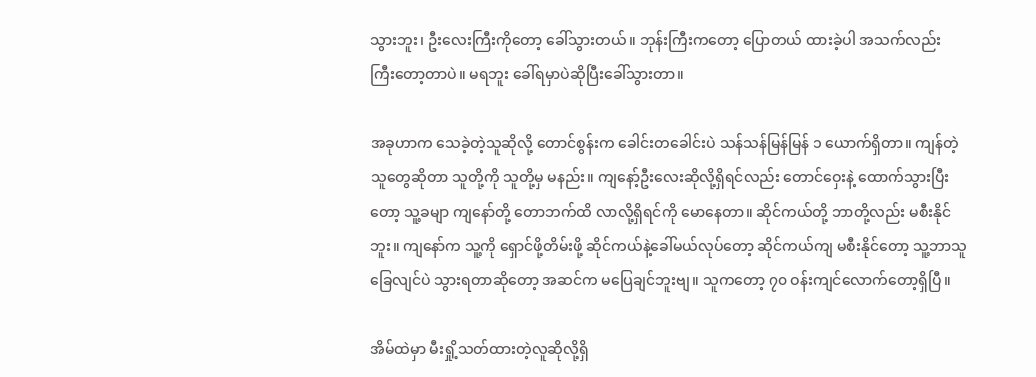သွားဘူး၊ ဦးလေးကြီးကိုတော့ ခေါ်သွားတယ်။ ဘုန်းကြီးကတော့ ပြောတယ် ထားခဲ့ပါ အသက်လည်း ကြီးတော့တာပဲ။ မရဘူး ခေါ်ရမှာပဲဆိုပြီးခေါ်သွားတာ။

အခုဟာက သေခဲ့တဲ့သူဆိုလို့ တောင်စွန်းက ခေါင်းတခေါင်းပဲ သန်သန်မြန်မြန် ၁ ယောက်ရှိတာ။ ကျန်တဲ့သူတွေဆိုတာ သူတို့ကို သူတို့မှ မနည်း။ ကျနော့်ဦးလေးဆိုလို့ရှိရင်လည်း တောင်ဝှေးနဲ့ ထောက်သွားပြီးတော့ သူ့ခမျာ ကျနော်တို့ တောဘက်ထိ လာလို့ရှိရင်ကို မောနေတာ။ ဆိုင်ကယ်တို့ ဘာတို့လည်း မစီးနိုင်ဘူး။ ကျနော်က သူ့ကို ရှောင်ဖို့တိမ်းဖို့ ဆိုင်ကယ်နဲ့ခေါ်မယ်လုပ်တော့ ဆိုင်ကယ်ကျ မစီးနိုင်တော့ သူ့ဘာသူ ခြေလျင်ပဲ သွားရတာဆိုတော့ အဆင်က မပြေချင်ဘူးဗျ။ သူကတော့ ၇၀ ဝန်းကျင်လောက်တော့ရှိပြီ။

အိမ်ထဲမှာ မီးရှို့သတ်ထားတဲ့လူဆိုလို့ရှိ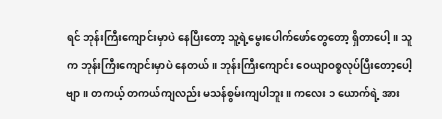ရင် ဘုန်းကြီးကျောင်းမှာပဲ နေပြီးတော့ သူ့ရဲ့မွေးပေါက်ဖော်တွေတော့ ရှိတာပေါ့။ သူက ဘုန်းကြီးကျောင်းမှာပဲ နေတယ်။ ဘုန်းကြီးကျောင်း ဝေယျာဝစ္စလုပ်ပြီးတော့ပေါ့ဗျာ။ တကယ့် တကယ်ကျလည်း မသန်စွမ်းကျပါဘူး။ ကလေး ၁ ယောက်ရဲ့ အား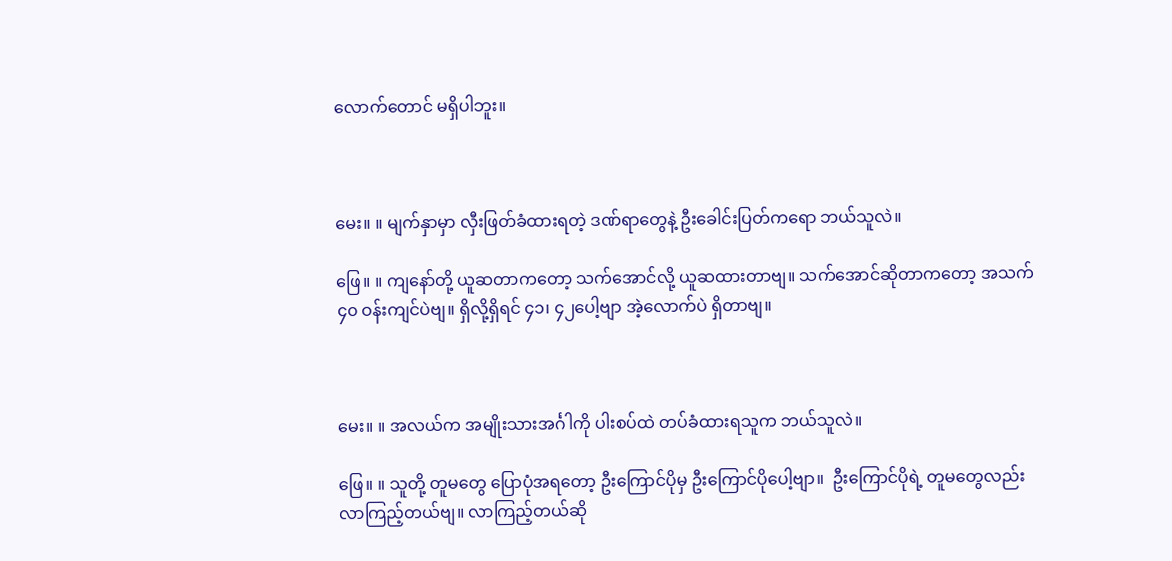လောက်တောင် မရှိပါဘူး။



မေး။ ။ မျက်နှာမှာ လှီးဖြတ်ခံထားရတဲ့ ဒဏ်ရာတွေနဲ့ ဦးခေါင်းပြတ်ကရော ဘယ်သူလဲ။

ဖြေ။ ။ ကျနော်တို့ ယူဆတာကတော့ သက်အောင်လို့ ယူဆထားတာဗျ။ သက်အောင်ဆိုတာကတော့ အသက် ၄၀ ဝန်းကျင်ပဲဗျ။ ရှိလို့ရှိရင် ၄၁၊ ၄၂ပေါ့ဗျာ အဲ့လောက်ပဲ ရှိတာဗျ။



မေး။ ။ အလယ်က အမျိုးသားအင်္ဂါကို ပါးစပ်ထဲ တပ်ခံထားရသူက ဘယ်သူလဲ။

ဖြေ။ ။ သူတို့ တူမတွေ ပြောပုံအရတော့ ဦးကြောင်ပိုမှ ဦးကြောင်ပိုပေါ့ဗျာ။  ဦးကြောင်ပိုရဲ့ တူမတွေလည်း လာကြည့်တယ်ဗျ။ လာကြည့်တယ်ဆို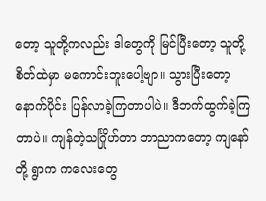တော့ သူတို့ကလည်း ဒါတွေကို မြင်ပြီးတော့ သူတို့စိတ်ထဲမှာ မကောင်းဘူးပေါ့ဗျာ။ သွားပြီးတော့ နောက်ပိုင်း ပြန်လာခဲ့ကြတာပါပဲ။ ဒီဘက်ထွက်ခဲ့ကြတာပဲ။ ကျန်တဲ့သင်္ဂြိုဟ်တာ ဘာညာကတော့ ကျနော်တို့ ရွာက ကလေးတွေ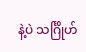နဲ့ပဲ သင်္ဂြိုဟ်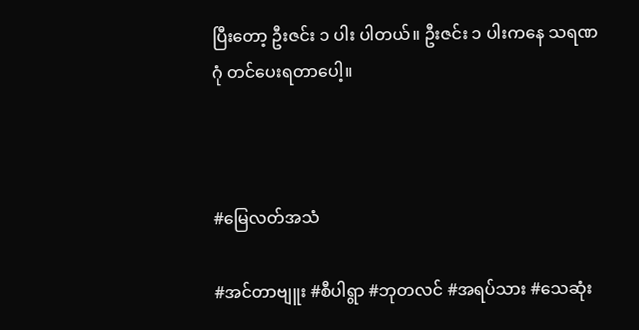ပြီးတော့ ဦးဇင်း ၁ ပါး ပါတယ်။ ဦးဇင်း ၁ ပါးကနေ သရဏဂုံ တင်ပေးရတာပေါ့။



#မြေလတ်အသံ

#အင်တာဗျူး #စီပါရွာ #ဘုတလင် #အရပ်သား #သေဆုံး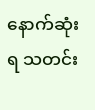နောက်ဆုံးရ သတင်း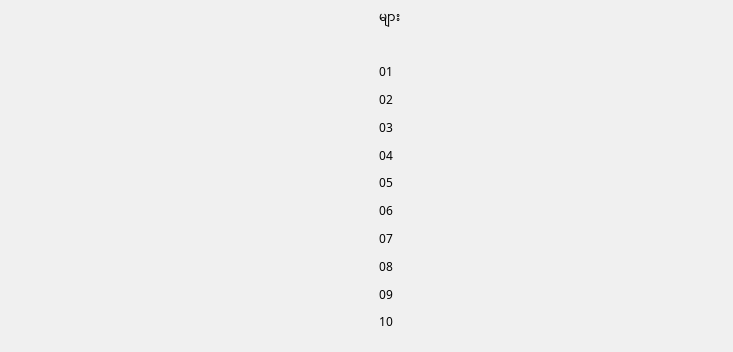များ

01
02
03
04
05
06
07
08
09
10